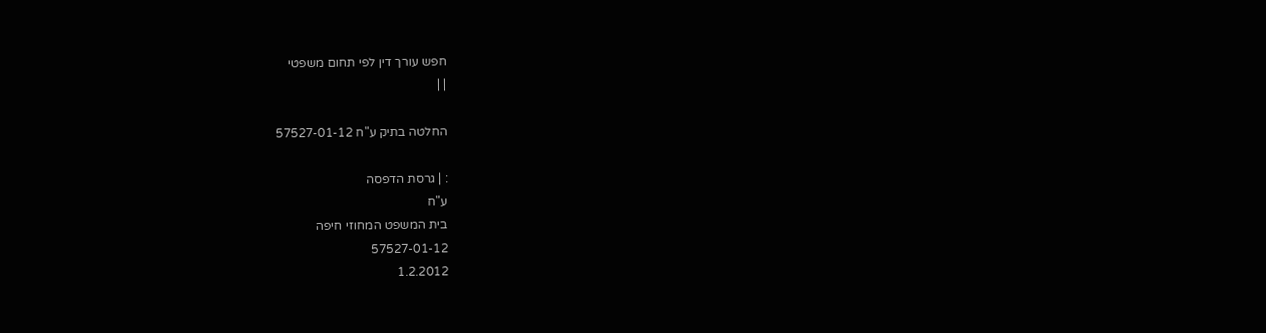חפש עורך דין לפי תחום משפטי
| |

החלטה בתיק ע"ח 57527-01-12

: | גרסת הדפסה
ע"ח
בית המשפט המחוזי חיפה
57527-01-12
1.2.2012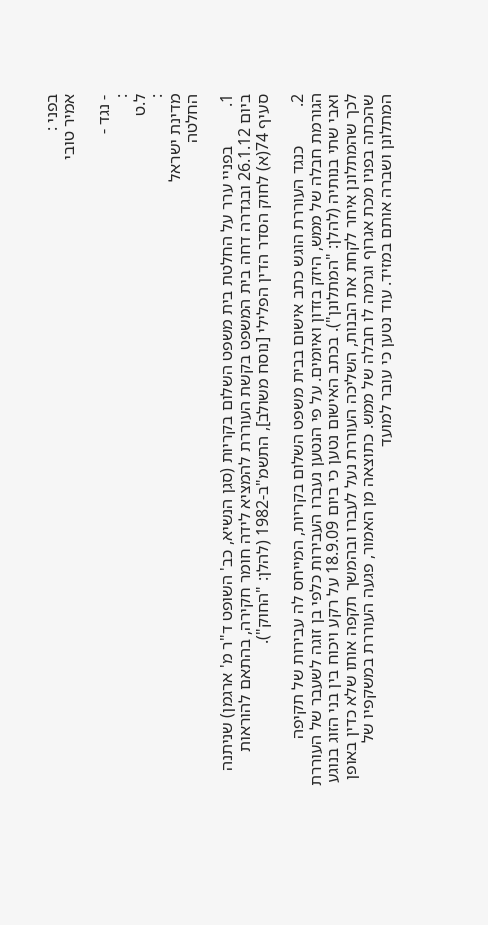בפני :
אמיר טובי

- נגד -
:
ל.ט
:
מדינת ישראל
החלטה

1.         בפניי ערר על החלטת בית משפט השלום בקריות (סגן הנשיא, כב' השופט ד"ר מ' ארגמן) שניתנה ביום 26.1.12 ובגדרה דחה בית המשפט בקשת העוררת להמציא לידה חומר חקירה, בהתאם להוראות סעיף 74(א) לחוק הסדר הדין הפלילי [נוסח משולב], התשמ"ב-1982 (להלן: "החוק").

2.         כנגד העוררת הוגש כתב אישום בבית משפט השלום בקריות, המייחס לה עבירות של תקיפה הגורמת חבלה של ממש, היזק בזדון ואיומים. על פי הנטען נעברו העבירות כלפי בן זוגה לשעבר של העוררת ואבי שתי בנותיה (להלן: "המתלונן"). בכתב האישום נטען כי ביום 18.9.09 על רקע ויכוח בין בני הזוג בנוגע לכך שהמתלונן איחר לקחת את הבנות, השליכה העוררת נעל לעברו ובהמשך תקפה אותו שלא כדין באופן שהכתה בפניו מכת אגרוף וגרמה לו חבלה של ממש. כתוצאה מן האמור, פגעה העוררת במשקפיו של המתלונן ושברה אותם במזיד. עוד נטען כי עובר למועד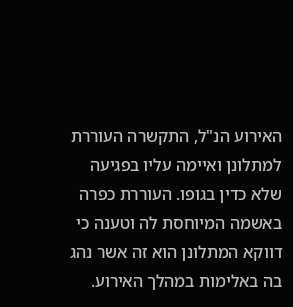האירוע הנ"ל, התקשרה העוררת למתלונן ואיימה עליו בפגיעה שלא כדין בגופו. העוררת כפרה באשמה המיוחסת לה וטענה כי דווקא המתלונן הוא זה אשר נהג בה באלימות במהלך האירוע.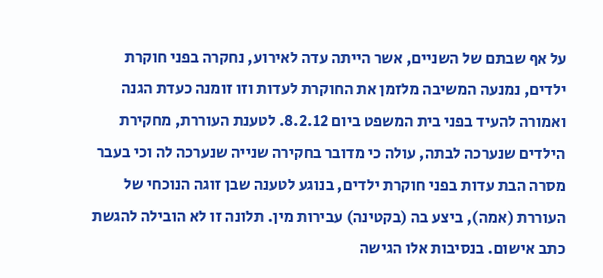על אף שבתם של השניים, אשר הייתה עדה לאירוע, נחקרה בפני חוקרת ילדים, נמנעה המשיבה מלזמן את החוקרת לעדות וזו זומנה כעדת הגנה ואמורה להעיד בפני בית המשפט ביום 8.2.12. לטענת העוררת, מחקירת הילדים שנערכה לבתה, עולה כי מדובר בחקירה שנייה שנערכה לה וכי בעבר מסרה הבת עדות בפני חוקרת ילדים, בנוגע לטענה שבן זוגה הנוכחי של העוררת (אמה), ביצע בה (בקטינה) עבירות מין. תלונה זו לא הובילה להגשת כתב אישום. בנסיבות אלו הגישה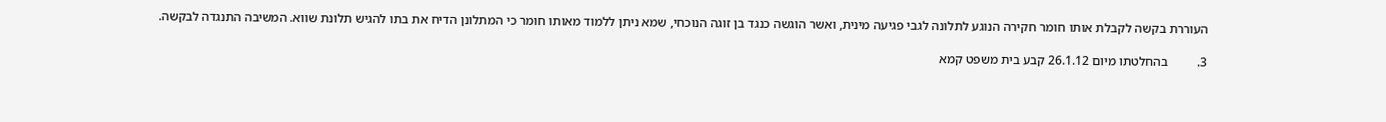העוררת בקשה לקבלת אותו חומר חקירה הנוגע לתלונה לגבי פגיעה מינית, ואשר הוגשה כנגד בן זוגה הנוכחי, שמא ניתן ללמוד מאותו חומר כי המתלונן הדיח את בתו להגיש תלונת שווא. המשיבה התנגדה לבקשה.

3.         בהחלטתו מיום 26.1.12 קבע בית משפט קמא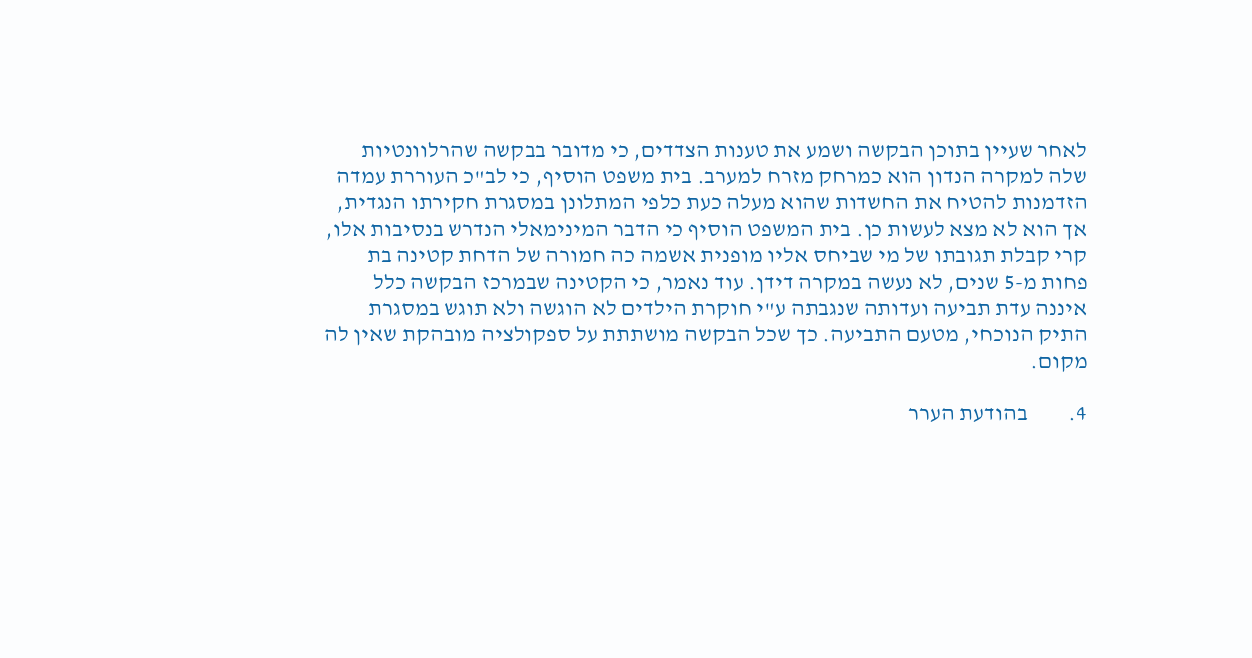לאחר שעיין בתוכן הבקשה ושמע את טענות הצדדים, כי מדובר בבקשה שהרלוונטיות שלה למקרה הנדון הוא כמרחק מזרח למערב. בית משפט הוסיף, כי לב"כ העוררת עמדה הזדמנות להטיח את החשדות שהוא מעלה כעת כלפי המתלונן במסגרת חקירתו הנגדית, אך הוא לא מצא לעשות כן. בית המשפט הוסיף כי הדבר המינימאלי הנדרש בנסיבות אלו, קרי קבלת תגובתו של מי שביחס אליו מופנית אשמה כה חמורה של הדחת קטינה בת פחות מ-5 שנים, לא נעשה במקרה דידן. עוד נאמר, כי הקטינה שבמרכז הבקשה כלל איננה עדת תביעה ועדותה שנגבתה ע"י חוקרת הילדים לא הוגשה ולא תוגש במסגרת התיק הנוכחי, מטעם התביעה. כך שכל הבקשה מושתתת על ספקולציה מובהקת שאין לה מקום.

4.         בהודעת הערר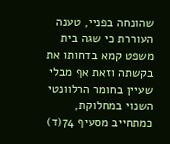שהונחה בפניי, טענה העוררת כי שגה בית משפט קמא בדחותו את בקשתה וזאת אף מבלי שעיין בחומר הרלוונטי השנוי במחלוקת, כמתחייב מסעיף 74(ד)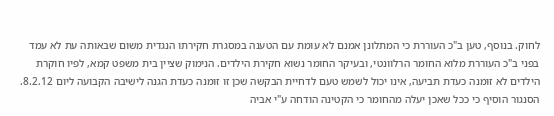לחוק. בנוסף, טען ב"כ העוררת כי המתלונן אמנם לא עומת עם הטענה במסגרת חקירתו הנגדית משום שבאותה עת לא עמד בפני ב"כ העוררת מלוא החומר הרלוונטי, ובעיקר החומר נשוא חקירת הילדים. הנימוק שציין בית משפט קמא, לפיו חוקרת הילדים לא זומנה כעדת תביעה, אינו יכול לשמש טעם לדחיית הבקשה שכן זו זומנה כעדת הגנה לישיבה הקבועה ליום 8.2.12. הסנגור הוסיף כי ככל שאכן יעלה מהחומר כי הקטינה הודחה ע"י אביה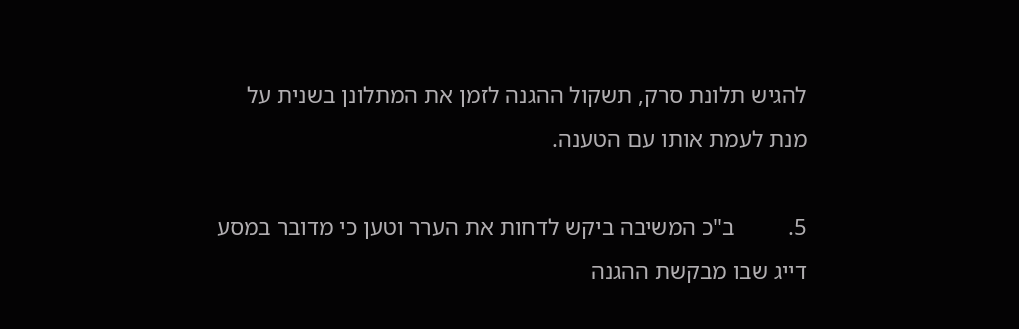להגיש תלונת סרק, תשקול ההגנה לזמן את המתלונן בשנית על מנת לעמת אותו עם הטענה.

5.         ב"כ המשיבה ביקש לדחות את הערר וטען כי מדובר במסע דייג שבו מבקשת ההגנה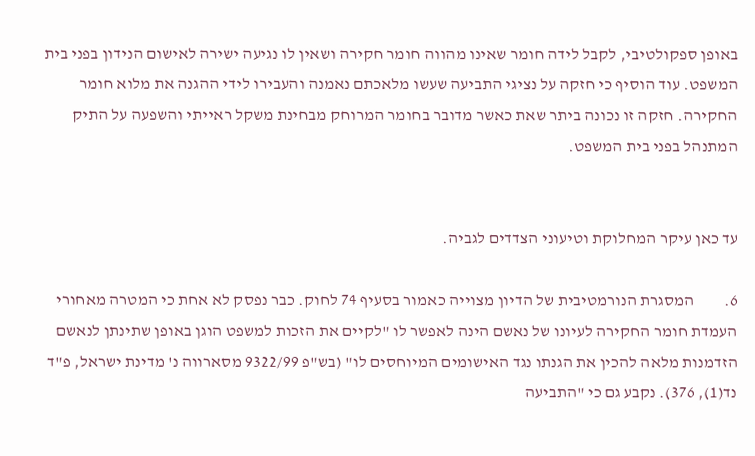באופן ספקולטיבי, לקבל לידה חומר שאינו מהווה חומר חקירה ושאין לו נגיעה ישירה לאישום הנידון בפני בית המשפט. עוד הוסיף כי חזקה על נציגי התביעה שעשו מלאכתם נאמנה והעבירו לידי ההגנה את מלוא חומר החקירה. חזקה זו נכונה ביתר שאת כאשר מדובר בחומר המרוחק מבחינת משקל ראייתי והשפעה על התיק המתנהל בפני בית המשפט.


עד כאן עיקר המחלוקת וטיעוני הצדדים לגביה.

6.         המסגרת הנורמטיבית של הדיון מצוייה כאמור בסעיף 74 לחוק. כבר נפסק לא אחת כי המטרה מאחורי העמדת חומר החקירה לעיונו של נאשם הינה לאפשר לו "לקיים את הזכות למשפט הוגן באופן שתינתן לנאשם הזדמנות מלאה להכין את הגנתו נגד האישומים המיוחסים לו" (בש"פ 9322/99 מסארווה נ' מדינת ישראל, פ"ד נד(1), 376). נקבע גם כי "התביעה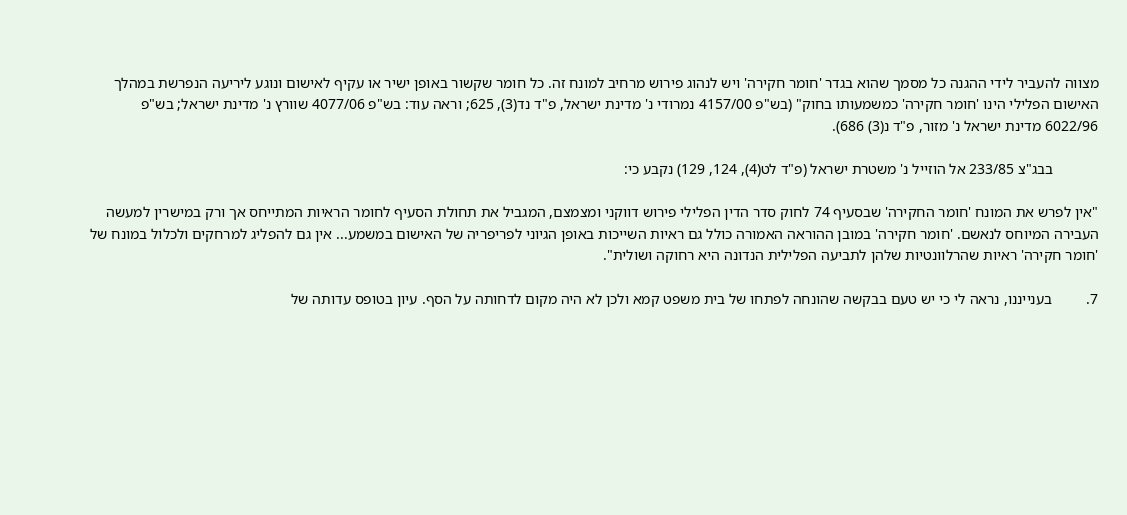מצווה להעביר לידי ההגנה כל מסמך שהוא בגדר 'חומר חקירה' ויש לנהוג פירוש מרחיב למונח זה. כל חומר שקשור באופן ישיר או עקיף לאישום ונוגע ליריעה הנפרשת במהלך האישום הפלילי הינו 'חומר חקירה' כמשמעותו בחוק" (בש"פ 4157/00 נמרודי נ' מדינת ישראל, פ"ד נד(3), 625; וראה עוד: בש"פ 4077/06 שוורץ נ' מדינת ישראל; בש"פ 6022/96 מדינת ישראל נ' מזור, פ"ד נ(3) 686).

            בבג"צ 233/85 אל הוזייל נ' משטרת ישראל (פ"ד לט(4), 124, 129) נקבע כי:

"אין לפרש את המונח 'חומר החקירה' שבסעיף 74 לחוק סדר הדין הפלילי פירוש דווקני ומצמצם, המגביל את תחולת הסעיף לחומר הראיות המתייחס אך ורק במישרין למעשה העבירה המיוחס לנאשם. 'חומר חקירה' במובן ההוראה האמורה כולל גם ראיות השייכות באופן הגיוני לפריפריה של האישום במשמע... אין גם להפליג למרחקים ולכלול במונח של 'חומר חקירה' ראיות שהרלוונטיות שלהן לתביעה הפלילית הנדונה היא רחוקה ושולית".

7.         בענייננו, נראה לי כי יש טעם בבקשה שהונחה לפתחו של בית משפט קמא ולכן לא היה מקום לדחותה על הסף. עיון בטופס עדותה של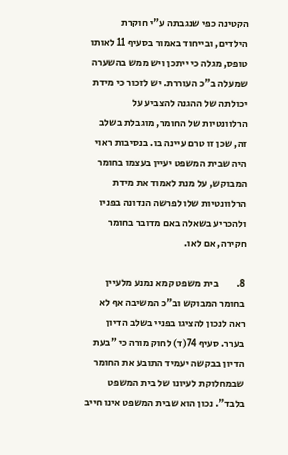הקטינה כפי שנגבתה ע"י חוקרת הילדים, ובייחוד באמור בסעיף 11 לאותו טופס, מגלה כי ייתכן ויש ממש בהשערה שמעלה ב"כ העוררת. יש לזכור כי מידת יכולתה של ההגנה להצביע על הרלוונטיות של החומר, מוגבלת בשלב זה, שכן זו טרם עיינה בו. בנסיבות ראוי היה שבית המשפט יעיין בעצמו בחומר המבוקש, על מנת לאמוד את מידת הרלוונטיות שלו לפרשה הנדונה בפניו ולהכריע בשאלה באם מדובר בחומר חקירה, אם לאו.

8.         בית משפט קמא נמנע מלעיין בחומר המבוקש וב"כ המשיבה אף לא ראה לנכון להציגו בפניי בשלב הדיון בערר. סעיף 74(ד) לחוק מורה כי "בעת הדיון בבקשה יעמיד התובע את החומר שבמחלוקת לעיונו של בית המשפט בלבד". נכון הוא שבית המשפט אינו חייב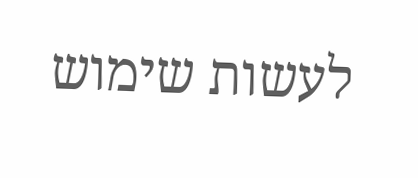לעשות שימוש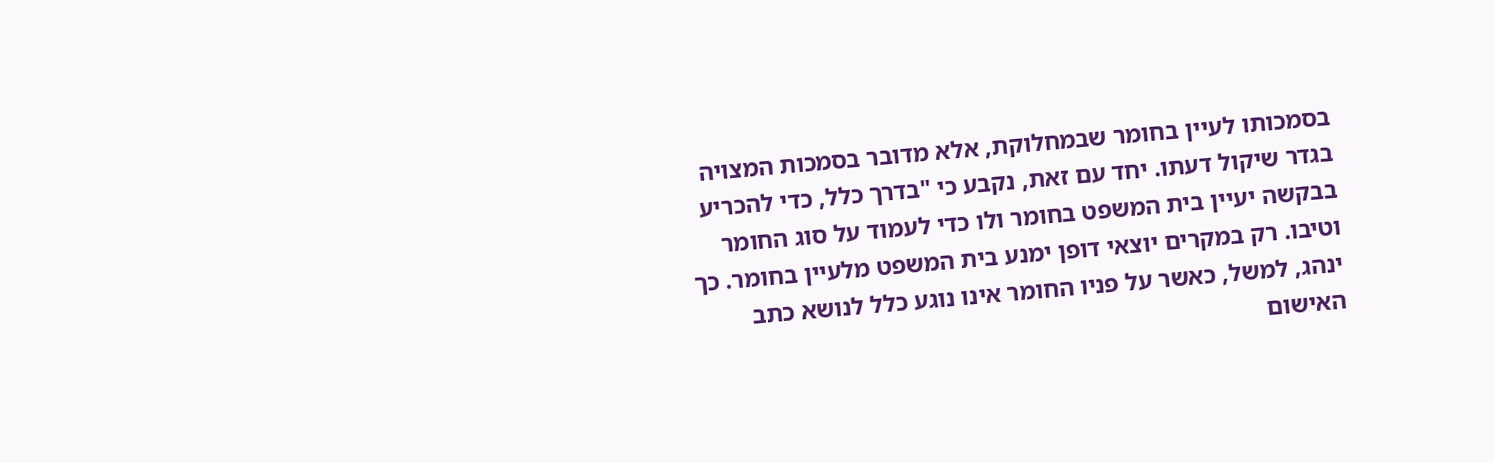בסמכותו לעיין בחומר שבמחלוקת, אלא מדובר בסמכות המצויה בגדר שיקול דעתו. יחד עם זאת, נקבע כי "בדרך כלל, כדי להכריע בבקשה יעיין בית המשפט בחומר ולו כדי לעמוד על סוג החומר וטיבו. רק במקרים יוצאי דופן ימנע בית המשפט מלעיין בחומר. כך ינהג, למשל, כאשר על פניו החומר אינו נוגע כלל לנושא כתב האישום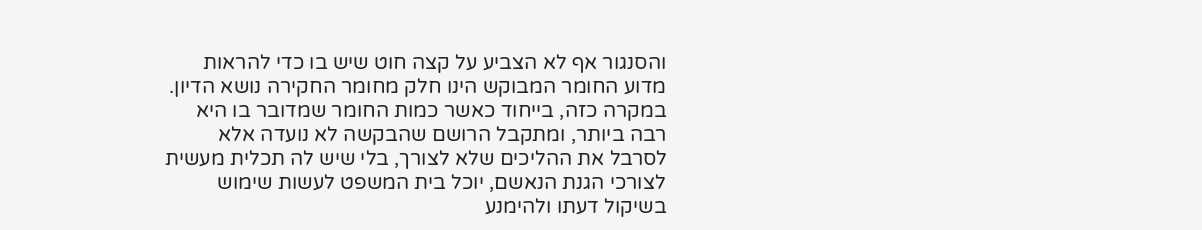והסנגור אף לא הצביע על קצה חוט שיש בו כדי להראות מדוע החומר המבוקש הינו חלק מחומר החקירה נושא הדיון. במקרה כזה, בייחוד כאשר כמות החומר שמדובר בו היא רבה ביותר, ומתקבל הרושם שהבקשה לא נועדה אלא לסרבל את ההליכים שלא לצורך, בלי שיש לה תכלית מעשית לצורכי הגנת הנאשם, יוכל בית המשפט לעשות שימוש בשיקול דעתו ולהימנע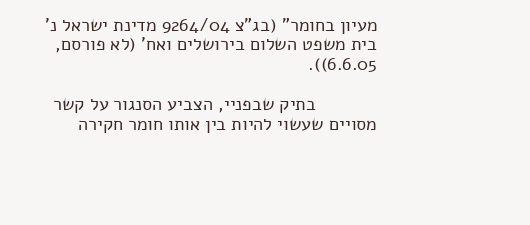מעיון בחומר" (בג"צ 9264/04 מדינת ישראל נ' בית משפט השלום בירושלים ואח' (לא פורסם, 6.6.05)).

            בתיק שבפניי, הצביע הסנגור על קשר מסויים שעשוי להיות בין אותו חומר חקירה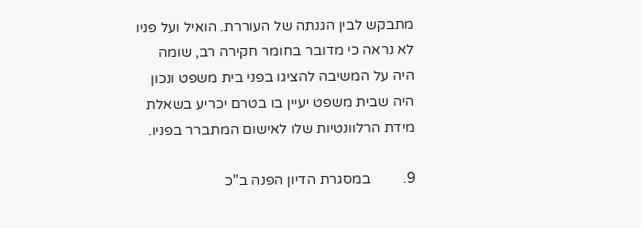מתבקש לבין הגנתה של העוררת. הואיל ועל פניו לא נראה כי מדובר בחומר חקירה רב, שומה היה על המשיבה להציגו בפני בית משפט ונכון היה שבית משפט יעיין בו בטרם יכריע בשאלת מידת הרלוונטיות שלו לאישום המתברר בפניו.

9.         במסגרת הדיון הפנה ב"כ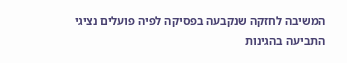המשיבה לחזקה שנקבעה בפסיקה לפיה פועלים נציגי התביעה בהגינות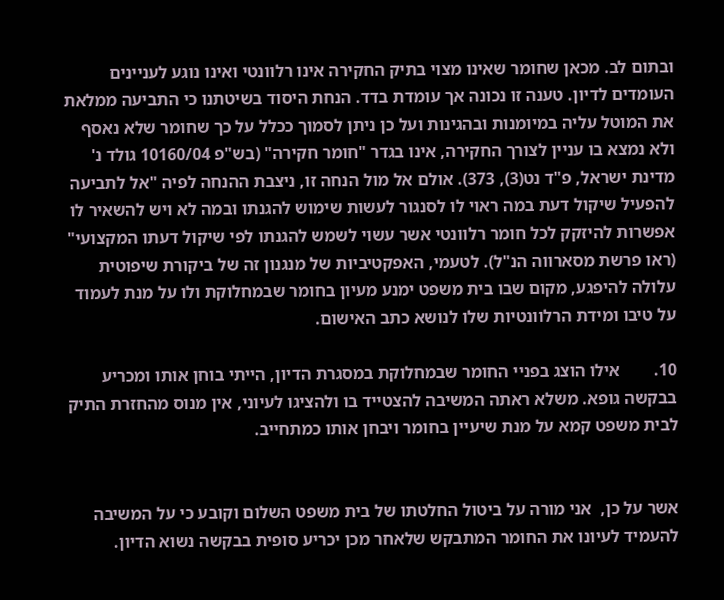ובתום לב. מכאן שחומר שאינו מצוי בתיק החקירה אינו רלוונטי ואינו נוגע לעניינים העומדים לדיון. טענה זו נכונה אך עומדת בדד. הנחת היסוד בשיטתנו כי התביעה ממלאת את המוטל עליה במיומנות ובהגינות ועל כן ניתן לסמוך ככלל על כך שחומר שלא נאסף ולא נמצא בו עניין לצורך החקירה, אינו בגדר "חומר חקירה" (בש"פ 10160/04 גולד נ' מדינת ישראל, פ"ד נט(3), 373). אולם אל מול הנחה זו, ניצבת ההנחה לפיה "אל לתביעה להפעיל שיקול דעת במה ראוי לו לסנגור לעשות שימוש להגנתו ובמה לא ויש להשאיר לו אפשרות להיזקק לכל חומר רלוונטי אשר עשוי לשמש להגנתו לפי שיקול דעתו המקצועי" (ראו פרשת מסארווה הנ"ל). לטעמי, האפקטיביות של מנגנון זה של ביקורת שיפוטית עלולה להיפגע, מקום שבו בית משפט ימנע מעיון בחומר שבמחלוקת ולו על מנת לעמוד על טיבו ומידת הרלוונטיות שלו לנושא כתב האישום.

10.        אילו הוצג בפניי החומר שבמחלוקת במסגרת הדיון, הייתי בוחן אותו ומכריע בבקשה גופא. משלא ראתה המשיבה להצטייד בו ולהציגו לעיוני, אין מנוס מהחזרת התיק לבית משפט קמא על מנת שיעיין בחומר ויבחן אותו כמתחייב.


אשר על כן,  אני מורה על ביטול החלטתו של בית משפט השלום וקובע כי על המשיבה להעמיד לעיונו את החומר המתבקש שלאחר מכן יכריע סופית בבקשה נשוא הדיון.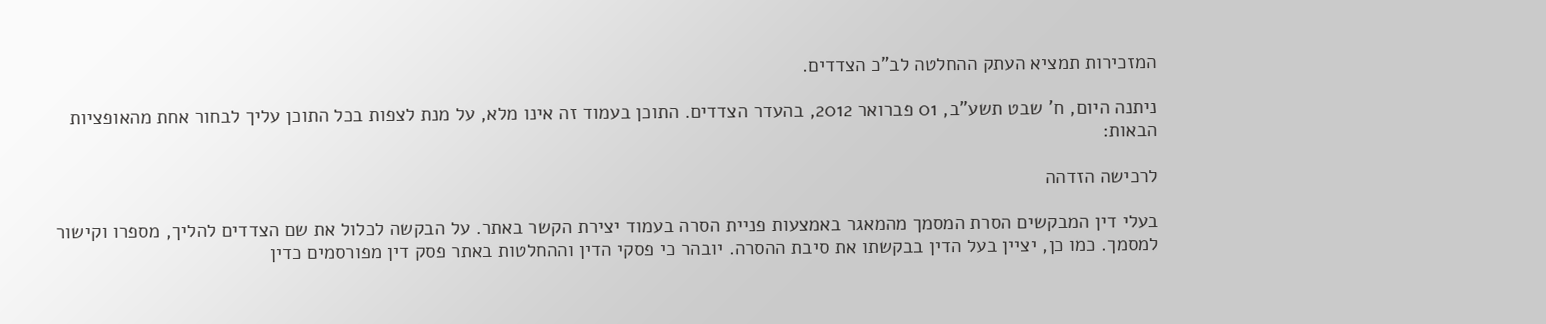המזכירות תמציא העתק ההחלטה לב"כ הצדדים.

ניתנה היום, ח' שבט תשע"ב, 01 פברואר 2012, בהעדר הצדדים. התוכן בעמוד זה אינו מלא, על מנת לצפות בכל התוכן עליך לבחור אחת מהאופציות הבאות:

לרכישה הזדהה

בעלי דין המבקשים הסרת המסמך מהמאגר באמצעות פניית הסרה בעמוד יצירת הקשר באתר. על הבקשה לכלול את שם הצדדים להליך, מספרו וקישור למסמך. כמו כן, יציין בעל הדין בבקשתו את סיבת ההסרה. יובהר כי פסקי הדין וההחלטות באתר פסק דין מפורסמים כדין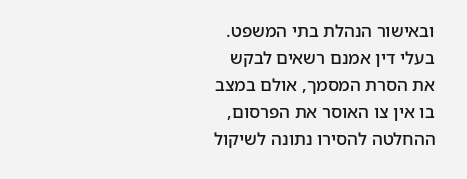ובאישור הנהלת בתי המשפט. בעלי דין אמנם רשאים לבקש את הסרת המסמך, אולם במצב בו אין צו האוסר את הפרסום, ההחלטה להסירו נתונה לשיקול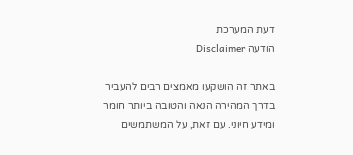דעת המערכת
הודעה Disclaimer

באתר זה הושקעו מאמצים רבים להעביר בדרך המהירה הנאה והטובה ביותר חומר ומידע חיוני. עם זאת, על המשתמשים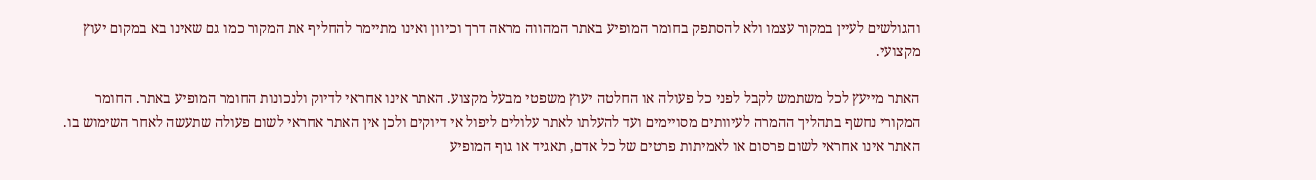והגולשים לעיין במקור עצמו ולא להסתפק בחומר המופיע באתר המהווה מראה דרך וכיוון ואינו מתיימר להחליף את המקור כמו גם שאינו בא במקום יעוץ מקצועי.

האתר מייעץ לכל משתמש לקבל לפני כל פעולה או החלטה יעוץ משפטי מבעל מקצוע. האתר אינו אחראי לדיוק ולנכונות החומר המופיע באתר. החומר המקורי נחשף בתהליך ההמרה לעיוותים מסויימים ועד להעלתו לאתר עלולים ליפול אי דיוקים ולכן אין האתר אחראי לשום פעולה שתעשה לאחר השימוש בו. האתר אינו אחראי לשום פרסום או לאמיתות פרטים של כל אדם, תאגיד או גוף המופיע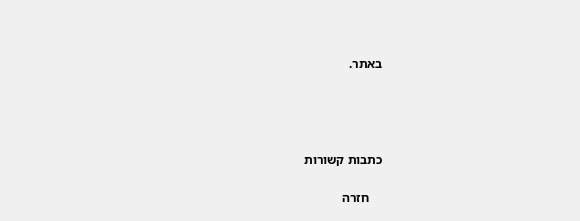באתר.




כתבות קשורות

    חזרה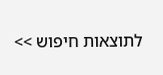לתוצאות חיפוש >>